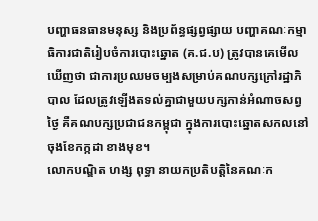បញ្ហាធនធានមនុស្ស និងប្រព័ន្ធផ្សព្វផ្សាយ បញ្ហាគណៈកម្មាធិការជាតិរៀបចំការបោះឆ្នោត (គ.ជ.ប) ត្រូវបានគេមើលឃើញថា ជាការប្រឈមចម្បងសម្រាប់គណបក្សក្រៅរដ្ឋាភិបាល ដែលត្រូវឡើងតទល់គ្នាជាមួយបក្សកាន់អំណាចសព្វថ្ងៃ គឺគណបក្សប្រជាជនកម្ពុជា ក្នុងការបោះឆ្នោតសកលនៅចុងខែកក្កដា ខាងមុខ។
លោកបណ្ឌិត ហង្ស ពុទ្ធា នាយកប្រតិបត្តិនៃគណៈក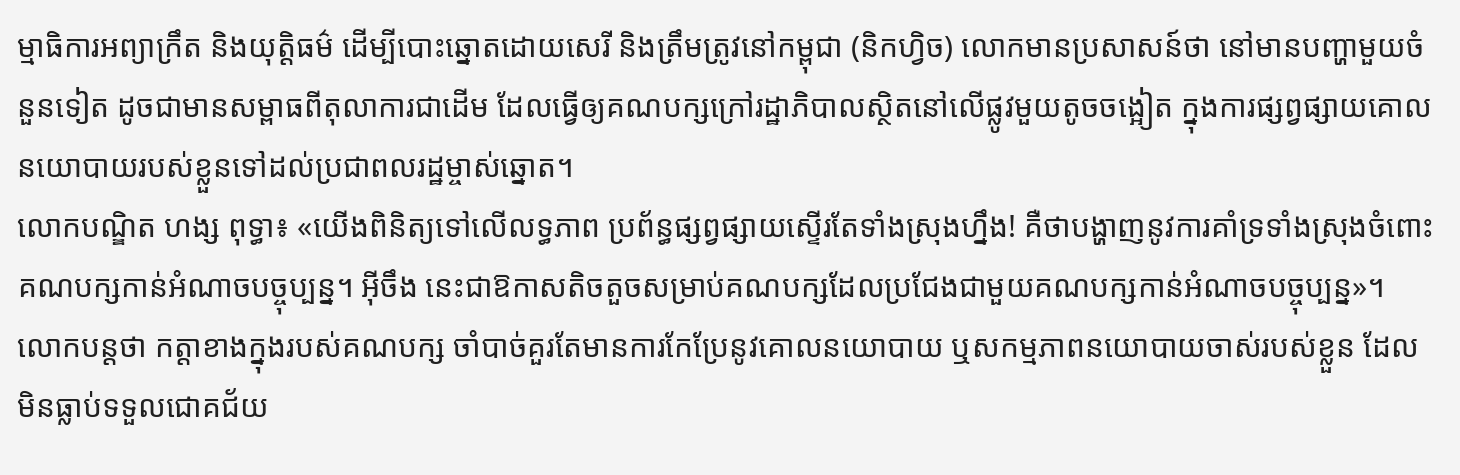ម្មាធិការអព្យាក្រឹត និងយុត្តិធម៌ ដើម្បីបោះឆ្នោតដោយសេរី និងត្រឹមត្រូវនៅកម្ពុជា (និកហ្វិច) លោកមានប្រសាសន៍ថា នៅមានបញ្ហាមួយចំនួនទៀត ដូចជាមានសម្ពាធពីតុលាការជាដើម ដែលធ្វើឲ្យគណបក្សក្រៅរដ្ឋាភិបាលស្ថិតនៅលើផ្លូវមួយតូចចង្អៀត ក្នុងការផ្សព្វផ្សាយគោលនយោបាយរបស់ខ្លួនទៅដល់ប្រជាពលរដ្ឋម្ចាស់ឆ្នោត។
លោកបណ្ឌិត ហង្ស ពុទ្ធា៖ «យើងពិនិត្យទៅលើលទ្ធភាព ប្រព័ន្ធផ្សព្វផ្សាយស្ទើរតែទាំងស្រុងហ្នឹង! គឺថាបង្ហាញនូវការគាំទ្រទាំងស្រុងចំពោះគណបក្សកាន់អំណាចបច្ចុប្បន្ន។ អ៊ីចឹង នេះជាឱកាសតិចតួចសម្រាប់គណបក្សដែលប្រជែងជាមួយគណបក្សកាន់អំណាចបច្ចុប្បន្ន»។
លោកបន្តថា កត្តាខាងក្នុងរបស់គណបក្ស ចាំបាច់គួរតែមានការកែប្រែនូវគោលនយោបាយ ឬសកម្មភាពនយោបាយចាស់របស់ខ្លួន ដែលមិនធ្លាប់ទទួលជោគជ័យ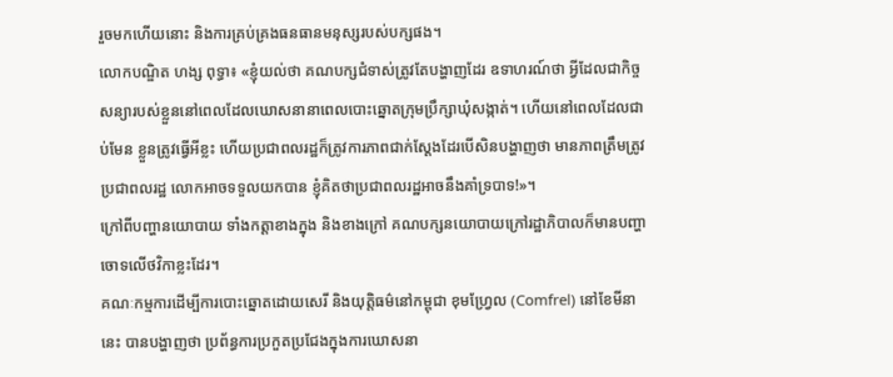រួចមកហើយនោះ និងការគ្រប់គ្រងធនធានមនុស្សរបស់បក្សផង។
លោកបណ្ឌិត ហង្ស ពុទ្ធា៖ «ខ្ញុំយល់ថា គណបក្សជំទាស់ត្រូវតែបង្ហាញដែរ ឧទាហរណ៍ថា អ្វីដែលជាកិច្ចសន្យារបស់ខ្លួននៅពេលដែលឃោសនានាពេលបោះឆ្នោតក្រុមប្រឹក្សាឃុំសង្កាត់។ ហើយនៅពេលដែលជាប់មែន ខ្លួនត្រូវធ្វើអីខ្លះ ហើយប្រជាពលរដ្ឋក៏ត្រូវការភាពជាក់ស្ដែងដែរបើសិនបង្ហាញថា មានភាពត្រឹមត្រូវប្រជាពលរដ្ឋ លោកអាចទទួលយកបាន ខ្ញុំគិតថាប្រជាពលរដ្ឋអាចនឹងគាំទ្របាទ!»។
ក្រៅពីបញ្ហានយោបាយ ទាំងកត្តាខាងក្នុង និងខាងក្រៅ គណបក្សនយោបាយក្រៅរដ្ឋាភិបាលក៏មានបញ្ហាចោទលើថវិកាខ្លះដែរ។
គណៈកម្មការដើម្បីការបោះឆ្នោតដោយសេរី និងយុត្តិធម៌នៅកម្ពុជា ខុមហ្វ្រែល (Comfrel) នៅខែមីនា នេះ បានបង្ហាញថា ប្រព័ន្ធការប្រកួតប្រជែងក្នុងការឃោសនា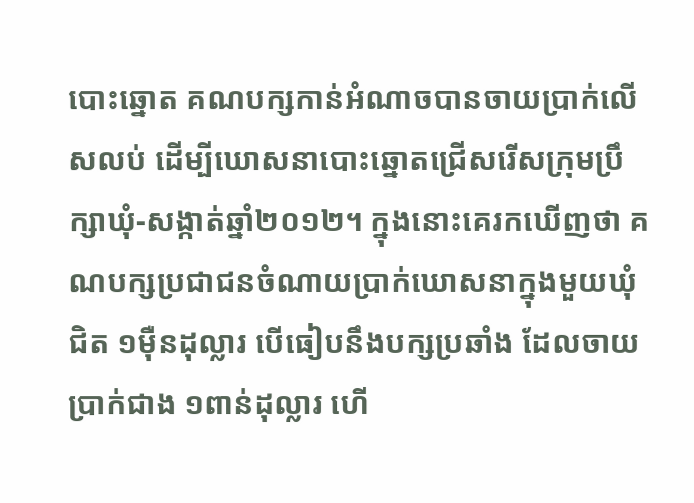បោះឆ្នោត គណបក្សកាន់អំណាចបានចាយប្រាក់លើសលប់ ដើម្បីឃោសនាបោះឆ្នោតជ្រើសរើសក្រុមប្រឹក្សាឃុំ-សង្កាត់ឆ្នាំ២០១២។ ក្នុងនោះគេរកឃើញថា គណបក្សប្រជាជនចំណាយប្រាក់ឃោសនាក្នុងមួយឃុំជិត ១ម៉ឺនដុល្លារ បើធៀបនឹងបក្សប្រឆាំង ដែលចាយប្រាក់ជាង ១ពាន់ដុល្លារ ហើ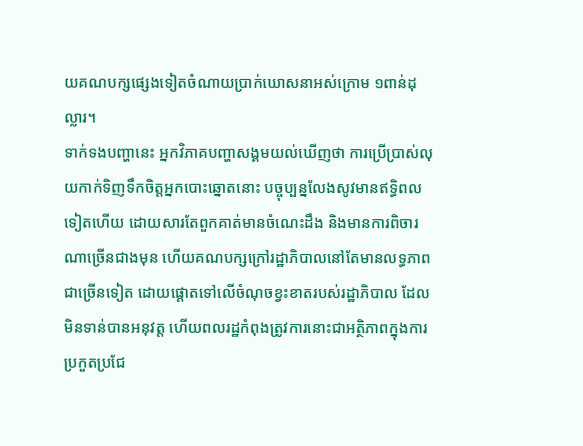យគណបក្សផ្សេងទៀតចំណាយប្រាក់ឃោសនាអស់ក្រោម ១ពាន់ដុល្លារ។
ទាក់ទងបញ្ហានេះ អ្នកវិភាគបញ្ហាសង្គមយល់ឃើញថា ការប្រើប្រាស់លុយកាក់ទិញទឹកចិត្តអ្នកបោះឆ្នោតនោះ បច្ចុប្បន្នលែងសូវមានឥទ្ធិពលទៀតហើយ ដោយសារតែពួកគាត់មានចំណេះដឹង និងមានការពិចារណាច្រើនជាងមុន ហើយគណបក្សក្រៅរដ្ឋាភិបាលនៅតែមានលទ្ធភាពជាច្រើនទៀត ដោយផ្ដោតទៅលើចំណុចខ្វះខាតរបស់រដ្ឋាភិបាល ដែលមិនទាន់បានអនុវត្ត ហើយពលរដ្ឋកំពុងត្រូវការនោះជាអត្ថិភាពក្នុងការប្រកួតប្រជែ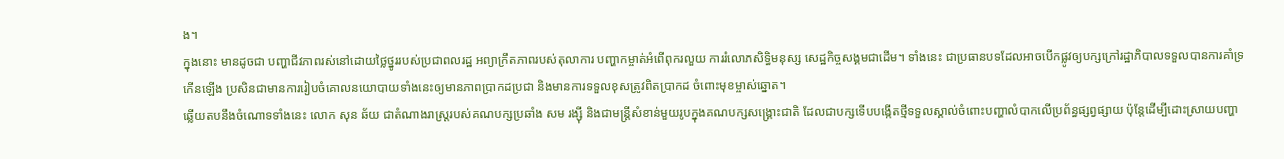ង។
ក្នុងនោះ មានដូចជា បញ្ហាជីវភាពរស់នៅដោយថ្លៃថ្នូររបស់ប្រជាពលរដ្ឋ អព្យាក្រឹតភាពរបស់តុលាការ បញ្ហាកម្ចាត់អំពើពុករលួយ ការរំលោភសិទ្ធិមនុស្ស សេដ្ឋកិច្ចសង្គមជាដើម។ ទាំងនេះ ជាប្រធានបទដែលអាចបើកផ្លូវឲ្យបក្សក្រៅរដ្ឋាភិបាលទទួលបានការគាំទ្រកើនឡើង ប្រសិនជាមានការរៀបចំគោលនយោបាយទាំងនេះឲ្យមានភាពប្រាកដប្រជា និងមានការទទួលខុសត្រូវពិតប្រាកដ ចំពោះមុខម្ចាស់ឆ្នោត។
ឆ្លើយតបនឹងចំណោទទាំងនេះ លោក សុន ឆ័យ ជាតំណាងរាស្ត្ររបស់គណបក្សប្រឆាំង សម រង្ស៊ី និងជាមន្ត្រីសំខាន់មួយរូបក្នុងគណបក្សសង្គ្រោះជាតិ ដែលជាបក្សទើបបង្កើតថ្មីទទួលស្គាល់ចំពោះបញ្ហាលំបាកលើប្រព័ន្ធផ្សព្វផ្សាយ ប៉ុន្តែដើម្បីដោះស្រាយបញ្ហា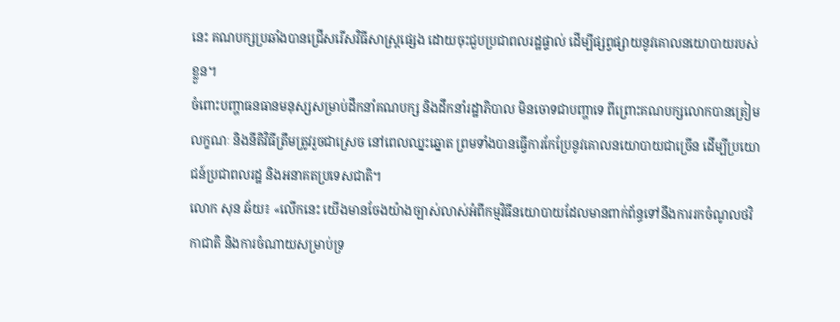នេះ គណបក្សប្រឆាំងបានជ្រើសរើសវិធីសាស្ត្រផ្សេង ដោយចុះជួបប្រជាពលរដ្ឋផ្ទាល់ ដើម្បីផ្សព្វផ្សាយនូវគោលនយោបាយរបស់ខ្លួន។
ចំពោះបញ្ហាធនធានមនុស្សសម្រាប់ដឹកនាំគណបក្ស និងដឹកនាំរដ្ឋាភិបាល មិនចោទជាបញ្ហាទេ ពីព្រោះគណបក្សលោកបានត្រៀមលក្ខណៈ និងនីតិវិធីត្រឹមត្រូវរួចជាស្រេច នៅពេលឈ្នះឆ្នោត ព្រមទាំងបានធ្វើការកែប្រែនូវគោលនយោបាយជាច្រើន ដើម្បីប្រយោជន៍ប្រជាពលរដ្ឋ និងអនាគតប្រទេសជាតិ។
លោក សុន ឆ័យ៖ «លើកនេះ យើងមានចែងយ៉ាងច្បាស់លាស់អំពីកម្មវិធីនយោបាយដែលមានពាក់ព័ន្ធទៅនឹងការរកចំណូលថវិកាជាតិ និងការចំណាយសម្រាប់ទ្រ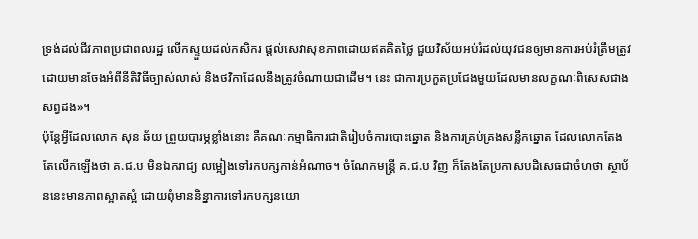ទ្រង់ដល់ជីវភាពប្រជាពលរដ្ឋ លើកស្ទួយដល់កសិករ ផ្ដល់សេវាសុខភាពដោយឥតគិតថ្លៃ ជួយវិស័យអប់រំដល់យុវជនឲ្យមានការអប់រំត្រឹមត្រូវ ដោយមានចែងអំពីនីតិវិធីច្បាស់លាស់ និងថវិកាដែលនឹងត្រូវចំណាយជាដើម។ នេះ ជាការប្រកួតប្រជែងមួយដែលមានលក្ខណៈពិសេសជាងសព្វដង»។
ប៉ុន្តែអ្វីដែលលោក សុន ឆ័យ ព្រួយបារម្ភខ្លាំងនោះ គឺគណៈកម្មាធិការជាតិរៀបចំការបោះឆ្នោត និងការគ្រប់គ្រងសន្លឹកឆ្នោត ដែលលោកតែងតែលើកឡើងថា គ.ជ.ប មិនឯករាជ្យ លម្អៀងទៅរកបក្សកាន់អំណាច។ ចំណែកមន្ត្រី គ.ជ.ប វិញ ក៏តែងតែប្រកាសបដិសេធជាចំហថា ស្ថាប័ននេះមានភាពស្អាតស្អំ ដោយពុំមាននិន្នាការទៅរកបក្សនយោ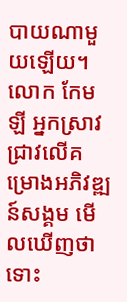បាយណាមួយឡើយ។
លោក កែម ឡី អ្នកស្រាវជ្រាវលើគម្រោងអភិវឌ្ឍន៍សង្គម មើលឃើញថា ទោះ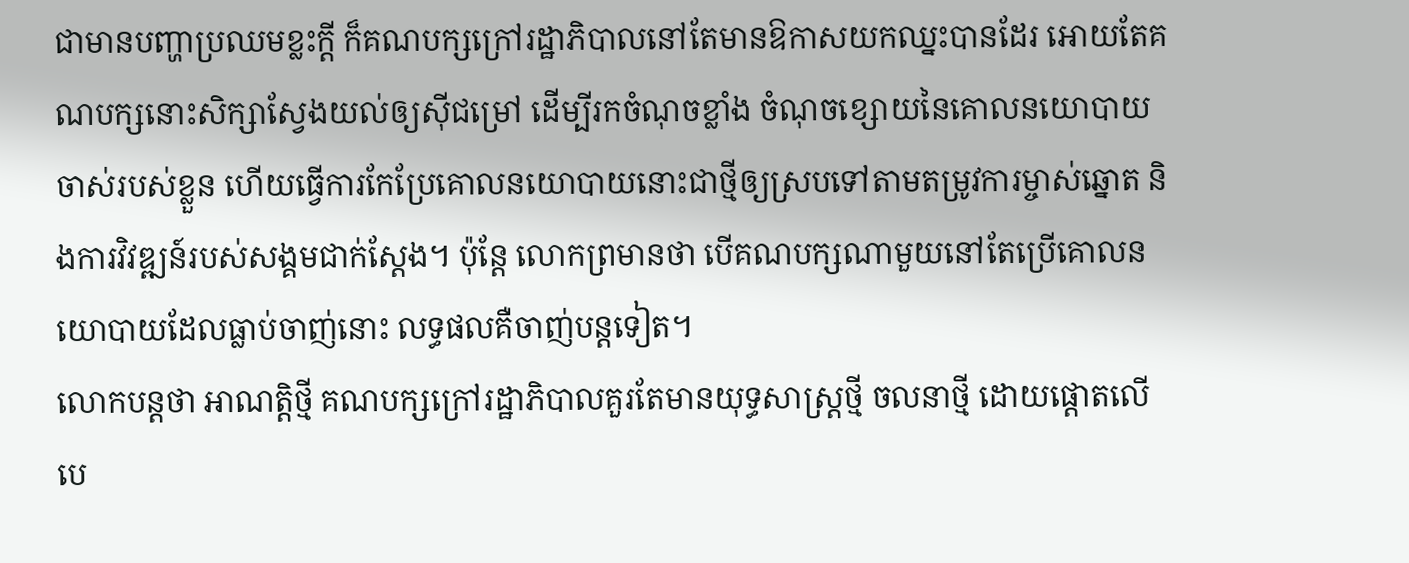ជាមានបញ្ហាប្រឈមខ្លះក្តី ក៏គណបក្សក្រៅរដ្ឋាភិបាលនៅតែមានឱកាសយកឈ្នះបានដែរ អោយតែគណបក្សនោះសិក្សាស្វែងយល់ឲ្យស៊ីជម្រៅ ដើម្បីរកចំណុចខ្លាំង ចំណុចខ្សោយនៃគោលនយោបាយចាស់របស់ខ្លួន ហើយធ្វើការកែប្រែគោលនយោបាយនោះជាថ្មីឲ្យស្របទៅតាមតម្រូវការម្ចាស់ឆ្នោត និងការវិវឌ្ឍន៍របស់សង្គមជាក់ស្តែង។ ប៉ុន្តែ លោកព្រមានថា បើគណបក្សណាមួយនៅតែប្រើគោលនយោបាយដែលធ្លាប់ចាញ់នោះ លទ្ធផលគឺចាញ់បន្តទៀត។
លោកបន្តថា អាណត្តិថ្មី គណបក្សក្រៅរដ្ឋាភិបាលគួរតែមានយុទ្ធសាស្ត្រថ្មី ចលនាថ្មី ដោយផ្ដោតលើបេ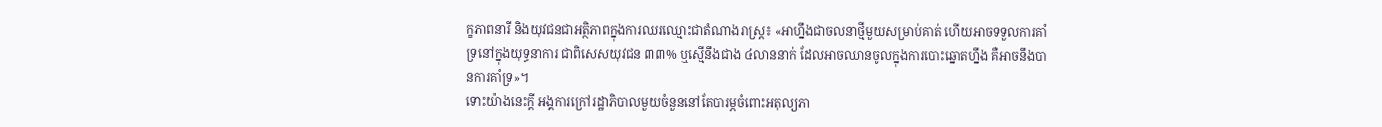ក្ខភាពនារី និងយុវជនជាអត្ថិភាពក្នុងការឈរឈ្មោះជាតំណាងរាស្ត្រ៖ «អាហ្នឹងជាចលនាថ្មីមួយសម្រាប់គាត់ ហើយអាចទទួលការគាំទ្រនៅក្នុងយុទ្ធនាការ ជាពិសេសយុវជន ៣៣% ឬស្មើនឹងជាង ៤លាននាក់ ដែលអាចឈានចូលក្នុងការបោះឆ្នោតហ្នឹង គឺអាចនឹងបានការគាំទ្រ»។
ទោះយ៉ាងនេះក្តី អង្គការក្រៅរដ្ឋាភិបាលមួយចំនួននៅតែបារម្ភចំពោះអតុល្យភា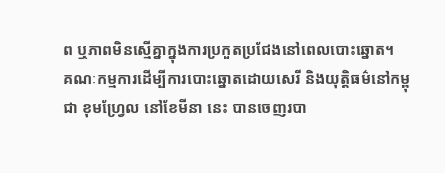ព ឬភាពមិនស្មើគ្នាក្នុងការប្រកួតប្រជែងនៅពេលបោះឆ្នោត។
គណៈកម្មការដើម្បីការបោះឆ្នោតដោយសេរី និងយុត្តិធម៌នៅកម្ពុជា ខុមហ្វ្រែល នៅខែមីនា នេះ បានចេញរបា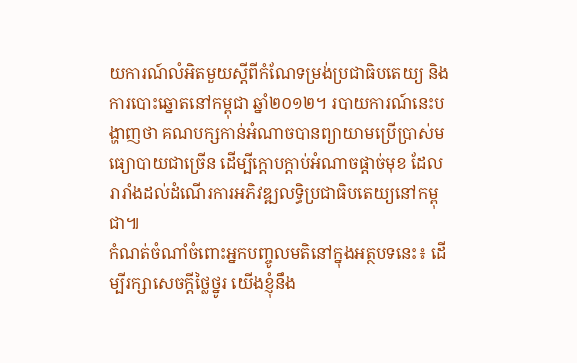យការណ៍លំអិតមួយស្ដីពីកំណែទម្រង់ប្រជាធិបតេយ្យ និងការបោះឆ្នោតនៅកម្ពុជា ឆ្នាំ២០១២។ របាយការណ៍នេះបង្ហាញថា គណបក្សកាន់អំណាចបានព្យាយាមប្រើប្រាស់មធ្យោបាយជាច្រើន ដើម្បីក្តោបក្តាប់អំណាចផ្តាច់មុខ ដែលរារាំងដល់ដំណើរការអភិវឌ្ឍលទ្ធិប្រជាធិបតេយ្យនៅកម្ពុជា៕
កំណត់ចំណាំចំពោះអ្នកបញ្ចូលមតិនៅក្នុងអត្ថបទនេះ៖ ដើម្បីរក្សាសេចក្ដីថ្លៃថ្នូរ យើងខ្ញុំនឹង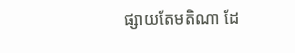ផ្សាយតែមតិណា ដែ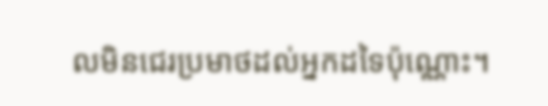លមិនជេរប្រមាថដល់អ្នកដទៃប៉ុណ្ណោះ។